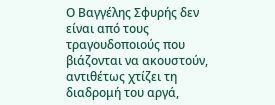Ο Βαγγέλης Σφυρής δεν είναι από τους τραγουδοποιούς που βιάζονται να ακουστούν, αντιθέτως χτίζει τη διαδρομή του αργά,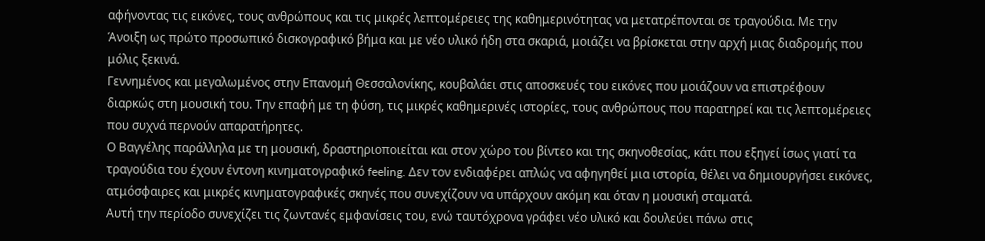αφήνοντας τις εικόνες, τους ανθρώπους και τις μικρές λεπτομέρειες της καθημερινότητας να μετατρέπονται σε τραγούδια. Με την Άνοιξη ως πρώτο προσωπικό δισκογραφικό βήμα και με νέο υλικό ήδη στα σκαριά, μοιάζει να βρίσκεται στην αρχή μιας διαδρομής που μόλις ξεκινά.
Γεννημένος και μεγαλωμένος στην Επανομή Θεσσαλονίκης, κουβαλάει στις αποσκευές του εικόνες που μοιάζουν να επιστρέφουν διαρκώς στη μουσική του. Την επαφή με τη φύση, τις μικρές καθημερινές ιστορίες, τους ανθρώπους που παρατηρεί και τις λεπτομέρειες που συχνά περνούν απαρατήρητες.
Ο Βαγγέλης παράλληλα με τη μουσική, δραστηριοποιείται και στον χώρο του βίντεο και της σκηνοθεσίας, κάτι που εξηγεί ίσως γιατί τα τραγούδια του έχουν έντονη κινηματογραφικό feeling. Δεν τον ενδιαφέρει απλώς να αφηγηθεί μια ιστορία, θέλει να δημιουργήσει εικόνες, ατμόσφαιρες και μικρές κινηματογραφικές σκηνές που συνεχίζουν να υπάρχουν ακόμη και όταν η μουσική σταματά.
Αυτή την περίοδο συνεχίζει τις ζωντανές εμφανίσεις του, ενώ ταυτόχρονα γράφει νέο υλικό και δουλεύει πάνω στις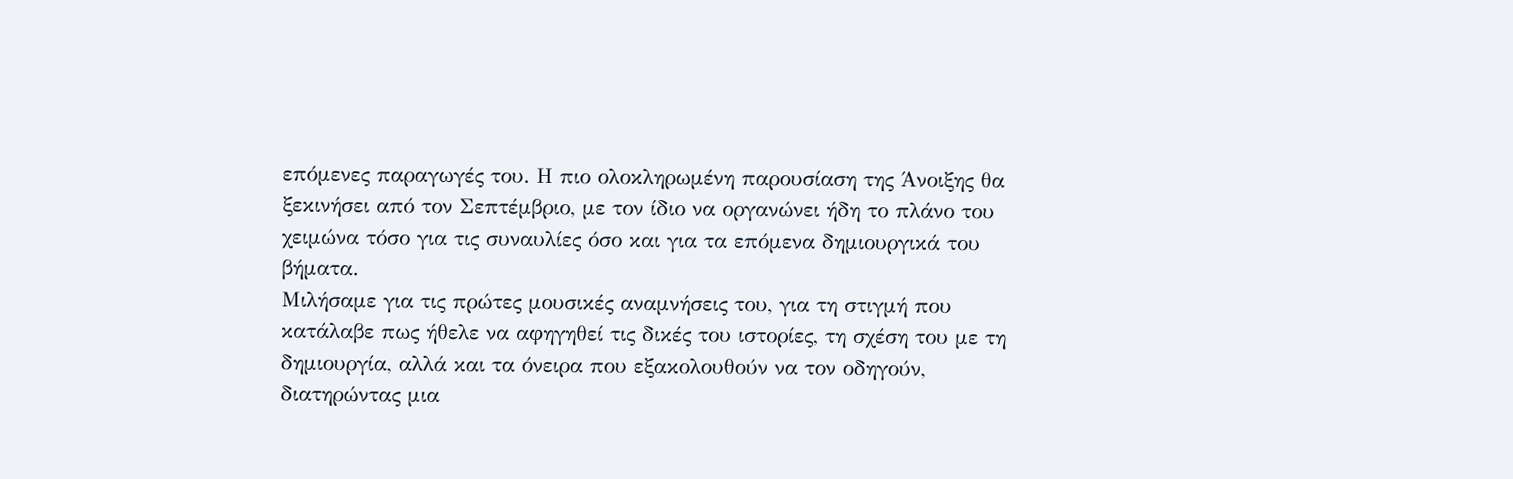επόμενες παραγωγές του. Η πιο ολοκληρωμένη παρουσίαση της Άνοιξης θα ξεκινήσει από τον Σεπτέμβριο, με τον ίδιο να οργανώνει ήδη το πλάνο του χειμώνα τόσο για τις συναυλίες όσο και για τα επόμενα δημιουργικά του βήματα.
Μιλήσαμε για τις πρώτες μουσικές αναμνήσεις του, για τη στιγμή που κατάλαβε πως ήθελε να αφηγηθεί τις δικές του ιστορίες, τη σχέση του με τη δημιουργία, αλλά και τα όνειρα που εξακολουθούν να τον οδηγούν, διατηρώντας μια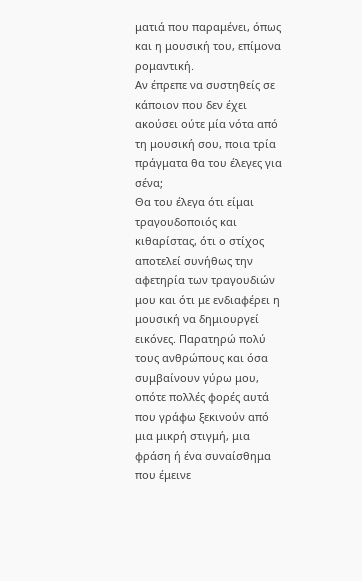ματιά που παραμένει, όπως και η μουσική του, επίμονα ρομαντική.
Αν έπρεπε να συστηθείς σε κάποιον που δεν έχει ακούσει ούτε μία νότα από τη μουσική σου, ποια τρία πράγματα θα του έλεγες για σένα;
Θα του έλεγα ότι είμαι τραγουδοποιός και κιθαρίστας, ότι ο στίχος αποτελεί συνήθως την αφετηρία των τραγουδιών μου και ότι με ενδιαφέρει η μουσική να δημιουργεί εικόνες. Παρατηρώ πολύ τους ανθρώπους και όσα συμβαίνουν γύρω μου, οπότε πολλές φορές αυτά που γράφω ξεκινούν από μια μικρή στιγμή, μια φράση ή ένα συναίσθημα που έμεινε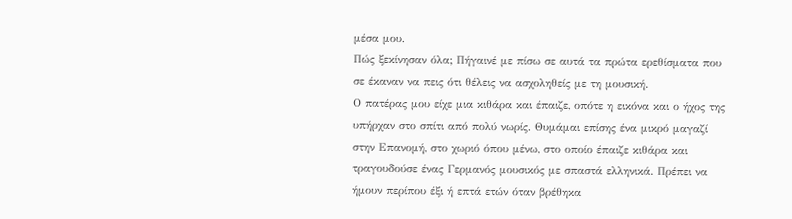μέσα μου.
Πώς ξεκίνησαν όλα; Πήγαινέ με πίσω σε αυτά τα πρώτα ερεθίσματα που σε έκαναν να πεις ότι θέλεις να ασχοληθείς με τη μουσική.
Ο πατέρας μου είχε μια κιθάρα και έπαιζε, οπότε η εικόνα και ο ήχος της υπήρχαν στο σπίτι από πολύ νωρίς. Θυμάμαι επίσης ένα μικρό μαγαζί στην Επανομή, στο χωριό όπου μένω, στο οποίο έπαιζε κιθάρα και τραγουδούσε ένας Γερμανός μουσικός με σπαστά ελληνικά. Πρέπει να ήμουν περίπου έξι ή επτά ετών όταν βρέθηκα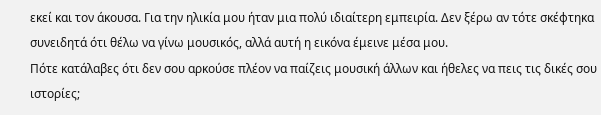εκεί και τον άκουσα. Για την ηλικία μου ήταν μια πολύ ιδιαίτερη εμπειρία. Δεν ξέρω αν τότε σκέφτηκα συνειδητά ότι θέλω να γίνω μουσικός, αλλά αυτή η εικόνα έμεινε μέσα μου.
Πότε κατάλαβες ότι δεν σου αρκούσε πλέον να παίζεις μουσική άλλων και ήθελες να πεις τις δικές σου ιστορίες;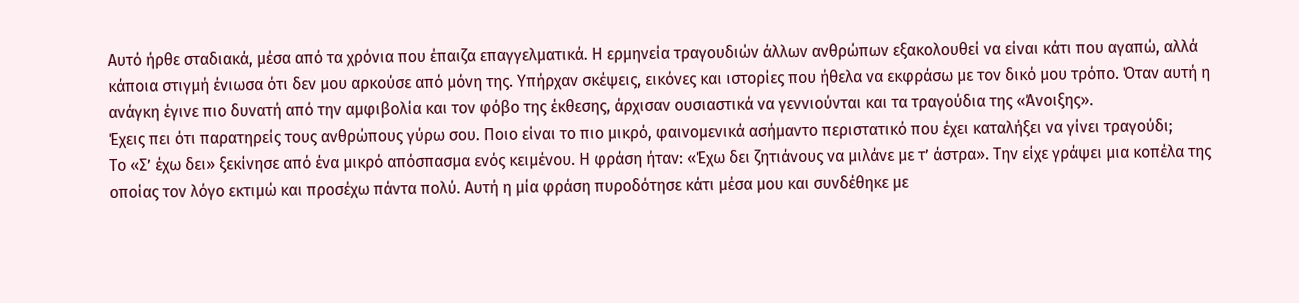Αυτό ήρθε σταδιακά, μέσα από τα χρόνια που έπαιζα επαγγελματικά. Η ερμηνεία τραγουδιών άλλων ανθρώπων εξακολουθεί να είναι κάτι που αγαπώ, αλλά κάποια στιγμή ένιωσα ότι δεν μου αρκούσε από μόνη της. Υπήρχαν σκέψεις, εικόνες και ιστορίες που ήθελα να εκφράσω με τον δικό μου τρόπο. Όταν αυτή η ανάγκη έγινε πιο δυνατή από την αμφιβολία και τον φόβο της έκθεσης, άρχισαν ουσιαστικά να γεννιούνται και τα τραγούδια της «Άνοιξης».
Έχεις πει ότι παρατηρείς τους ανθρώπους γύρω σου. Ποιο είναι το πιο μικρό, φαινομενικά ασήμαντο περιστατικό που έχει καταλήξει να γίνει τραγούδι;
Το «Σ’ έχω δει» ξεκίνησε από ένα μικρό απόσπασμα ενός κειμένου. Η φράση ήταν: «Έχω δει ζητιάνους να μιλάνε με τ’ άστρα». Την είχε γράψει μια κοπέλα της οποίας τον λόγο εκτιμώ και προσέχω πάντα πολύ. Αυτή η μία φράση πυροδότησε κάτι μέσα μου και συνδέθηκε με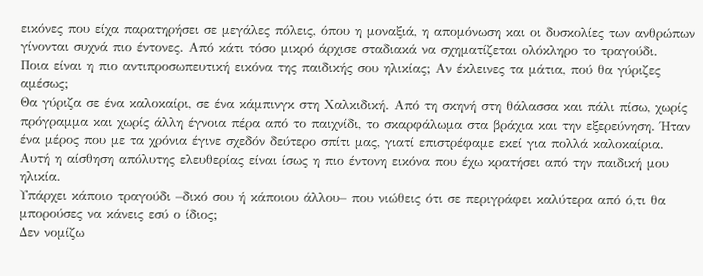εικόνες που είχα παρατηρήσει σε μεγάλες πόλεις, όπου η μοναξιά, η απομόνωση και οι δυσκολίες των ανθρώπων γίνονται συχνά πιο έντονες. Από κάτι τόσο μικρό άρχισε σταδιακά να σχηματίζεται ολόκληρο το τραγούδι.
Ποια είναι η πιο αντιπροσωπευτική εικόνα της παιδικής σου ηλικίας; Αν έκλεινες τα μάτια, πού θα γύριζες αμέσως;
Θα γύριζα σε ένα καλοκαίρι, σε ένα κάμπινγκ στη Χαλκιδική. Από τη σκηνή στη θάλασσα και πάλι πίσω, χωρίς πρόγραμμα και χωρίς άλλη έγνοια πέρα από το παιχνίδι, το σκαρφάλωμα στα βράχια και την εξερεύνηση. Ήταν ένα μέρος που με τα χρόνια έγινε σχεδόν δεύτερο σπίτι μας, γιατί επιστρέφαμε εκεί για πολλά καλοκαίρια. Αυτή η αίσθηση απόλυτης ελευθερίας είναι ίσως η πιο έντονη εικόνα που έχω κρατήσει από την παιδική μου ηλικία.
Υπάρχει κάποιο τραγούδι –δικό σου ή κάποιου άλλου– που νιώθεις ότι σε περιγράφει καλύτερα από ό,τι θα μπορούσες να κάνεις εσύ ο ίδιος;
Δεν νομίζω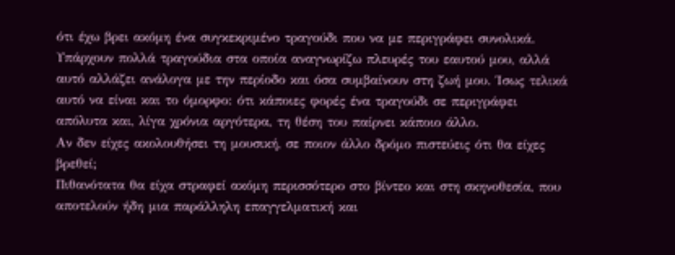ότι έχω βρει ακόμη ένα συγκεκριμένο τραγούδι που να με περιγράφει συνολικά. Υπάρχουν πολλά τραγούδια στα οποία αναγνωρίζω πλευρές του εαυτού μου, αλλά αυτό αλλάζει ανάλογα με την περίοδο και όσα συμβαίνουν στη ζωή μου. Ίσως τελικά αυτό να είναι και το όμορφο: ότι κάποιες φορές ένα τραγούδι σε περιγράφει απόλυτα και, λίγα χρόνια αργότερα, τη θέση του παίρνει κάποιο άλλο.
Αν δεν είχες ακολουθήσει τη μουσική, σε ποιον άλλο δρόμο πιστεύεις ότι θα είχες βρεθεί;
Πιθανότατα θα είχα στραφεί ακόμη περισσότερο στο βίντεο και στη σκηνοθεσία, που αποτελούν ήδη μια παράλληλη επαγγελματική και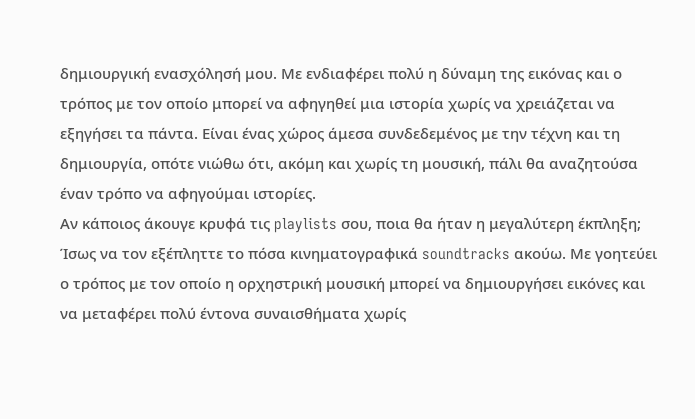δημιουργική ενασχόλησή μου. Με ενδιαφέρει πολύ η δύναμη της εικόνας και ο τρόπος με τον οποίο μπορεί να αφηγηθεί μια ιστορία χωρίς να χρειάζεται να εξηγήσει τα πάντα. Είναι ένας χώρος άμεσα συνδεδεμένος με την τέχνη και τη δημιουργία, οπότε νιώθω ότι, ακόμη και χωρίς τη μουσική, πάλι θα αναζητούσα έναν τρόπο να αφηγούμαι ιστορίες.
Αν κάποιος άκουγε κρυφά τις playlists σου, ποια θα ήταν η μεγαλύτερη έκπληξη;
Ίσως να τον εξέπληττε το πόσα κινηματογραφικά soundtracks ακούω. Με γοητεύει ο τρόπος με τον οποίο η ορχηστρική μουσική μπορεί να δημιουργήσει εικόνες και να μεταφέρει πολύ έντονα συναισθήματα χωρίς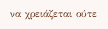να χρειάζεται ούτε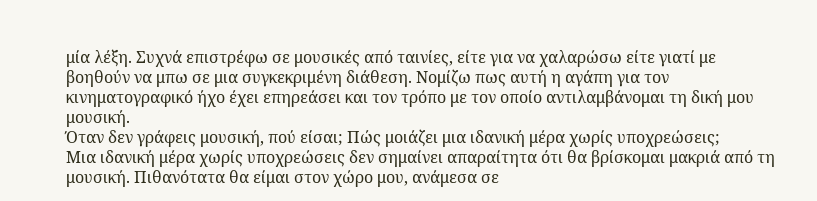μία λέξη. Συχνά επιστρέφω σε μουσικές από ταινίες, είτε για να χαλαρώσω είτε γιατί με βοηθούν να μπω σε μια συγκεκριμένη διάθεση. Νομίζω πως αυτή η αγάπη για τον κινηματογραφικό ήχο έχει επηρεάσει και τον τρόπο με τον οποίο αντιλαμβάνομαι τη δική μου μουσική.
Όταν δεν γράφεις μουσική, πού είσαι; Πώς μοιάζει μια ιδανική μέρα χωρίς υποχρεώσεις;
Μια ιδανική μέρα χωρίς υποχρεώσεις δεν σημαίνει απαραίτητα ότι θα βρίσκομαι μακριά από τη μουσική. Πιθανότατα θα είμαι στον χώρο μου, ανάμεσα σε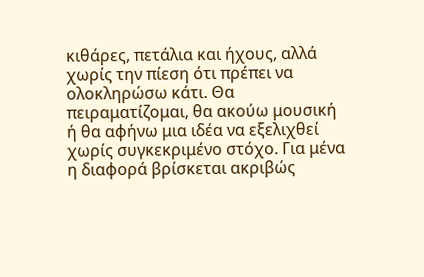κιθάρες, πετάλια και ήχους, αλλά χωρίς την πίεση ότι πρέπει να ολοκληρώσω κάτι. Θα πειραματίζομαι, θα ακούω μουσική ή θα αφήνω μια ιδέα να εξελιχθεί χωρίς συγκεκριμένο στόχο. Για μένα η διαφορά βρίσκεται ακριβώς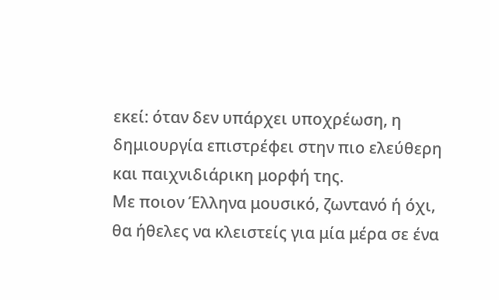εκεί: όταν δεν υπάρχει υποχρέωση, η δημιουργία επιστρέφει στην πιο ελεύθερη και παιχνιδιάρικη μορφή της.
Με ποιον Έλληνα μουσικό, ζωντανό ή όχι, θα ήθελες να κλειστείς για μία μέρα σε ένα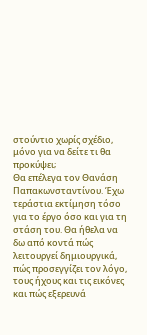στούντιο χωρίς σχέδιο, μόνο για να δείτε τι θα προκύψει;
Θα επέλεγα τον Θανάση Παπακωνσταντίνου. Έχω τεράστια εκτίμηση τόσο για το έργο όσο και για τη στάση του. Θα ήθελα να δω από κοντά πώς λειτουργεί δημιουργικά, πώς προσεγγίζει τον λόγο, τους ήχους και τις εικόνες και πώς εξερευνά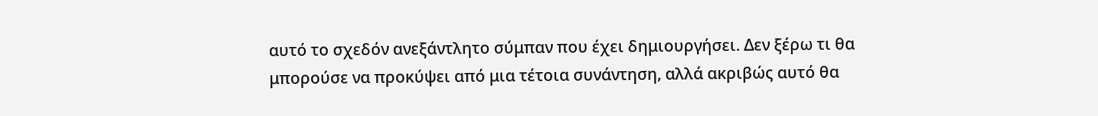αυτό το σχεδόν ανεξάντλητο σύμπαν που έχει δημιουργήσει. Δεν ξέρω τι θα μπορούσε να προκύψει από μια τέτοια συνάντηση, αλλά ακριβώς αυτό θα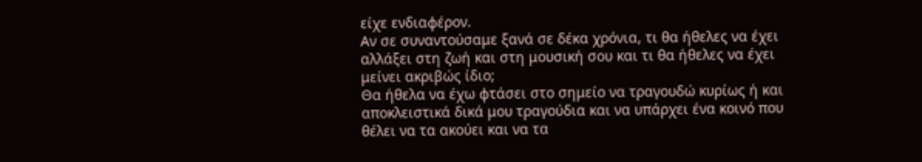είχε ενδιαφέρον.
Αν σε συναντούσαμε ξανά σε δέκα χρόνια, τι θα ήθελες να έχει αλλάξει στη ζωή και στη μουσική σου και τι θα ήθελες να έχει μείνει ακριβώς ίδιο;
Θα ήθελα να έχω φτάσει στο σημείο να τραγουδώ κυρίως ή και αποκλειστικά δικά μου τραγούδια και να υπάρχει ένα κοινό που θέλει να τα ακούει και να τα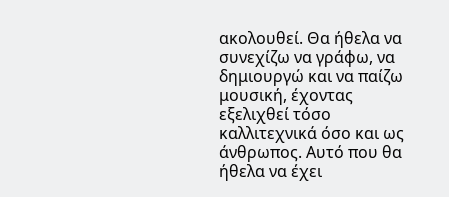ακολουθεί. Θα ήθελα να συνεχίζω να γράφω, να δημιουργώ και να παίζω μουσική, έχοντας εξελιχθεί τόσο καλλιτεχνικά όσο και ως άνθρωπος. Αυτό που θα ήθελα να έχει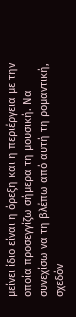μείνει ίδιο είναι η όρεξη και η περιέργεια με την οποία προσεγγίζω σήμερα τη μουσική. Να συνεχίσω να τη βλέπω από αυτή τη ρομαντική, σχεδόν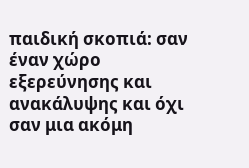παιδική σκοπιά: σαν έναν χώρο εξερεύνησης και ανακάλυψης και όχι σαν μια ακόμη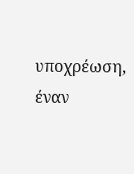υποχρέωση, έναν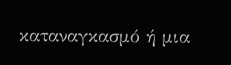καταναγκασμό ή μια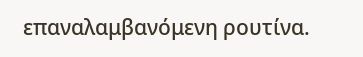επαναλαμβανόμενη ρουτίνα.